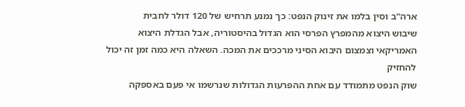ארה"ב וסין בלמו את זינוק הנפט: כך נמנע תרחיש של 120 דולר לחבית
שיבוש היצוא מהמפרץ הפרסי הוא הגדול בהיסטוריה, אבל הגדלת היצוא האמריקאי וצמצום היבוא הסיני מרככים את המכה. השאלה היא כמה זמן זה יכול להחזיק
שוק הנפט מתמודד עם אחת ההפרעות הגדולות שנרשמו אי פעם באספקה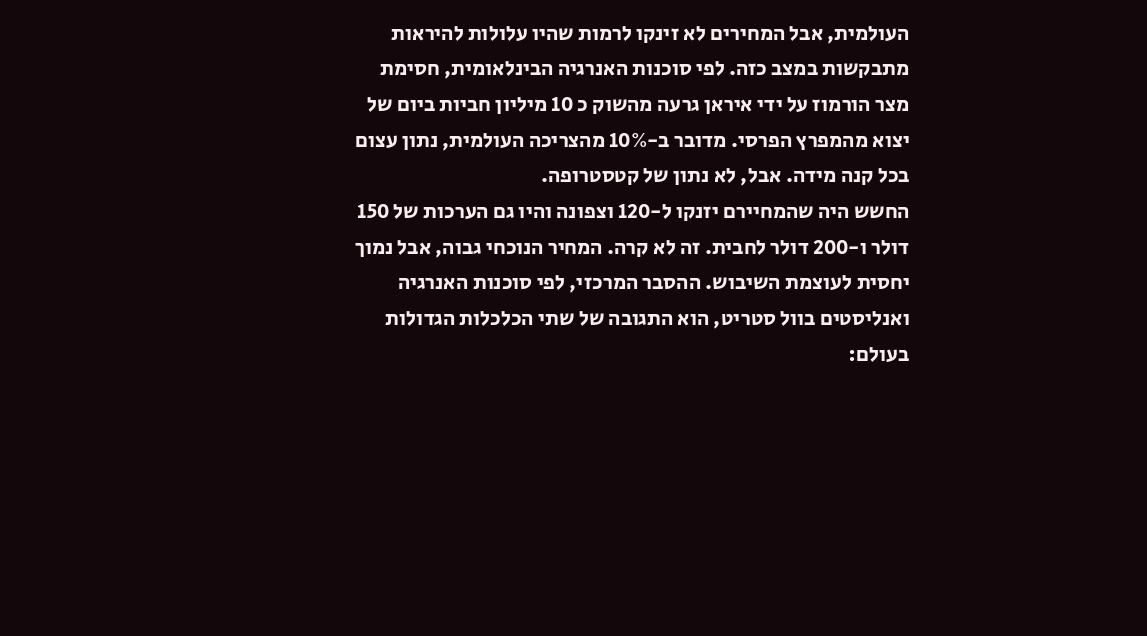העולמית, אבל המחירים לא זינקו לרמות שהיו עלולות להיראות מתבקשות במצב כזה. לפי סוכנות האנרגיה הבינלאומית, חסימת מצר הורמוז על ידי איראן גרעה מהשוק כ 10 מיליון חביות ביום של יצוא מהמפרץ הפרסי. מדובר ב-10% מהצריכה העולמית, נתון עצום בכל קנה מידה. אבל, לא נתון של קטסטרופה.
החשש היה שהמחיירם יזנקו ל-120 וצפונה והיו גם הערכות של 150 דולר ו-200 דולר לחבית. זה לא קרה. המחיר הנוכחי גבוה, אבל נמוך יחסית לעוצמת השיבוש. ההסבר המרכזי, לפי סוכנות האנרגיה ואנליסטים בוול סטריט, הוא התגובה של שתי הכלכלות הגדולות בעולם: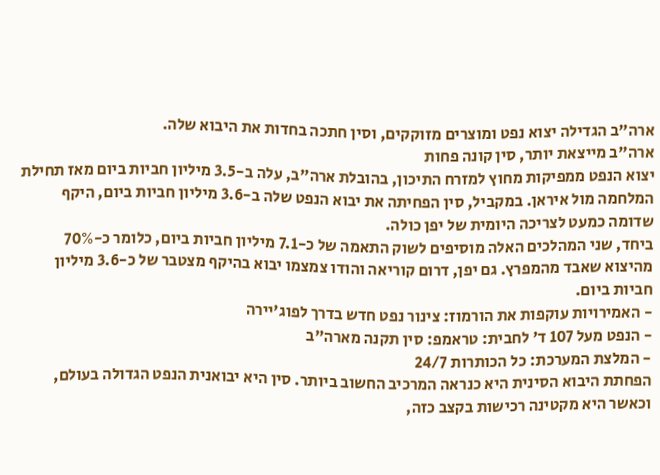ארה"ב הגדילה יצוא נפט ומוצרים מזוקקים, וסין חתכה בחדות את היבוא שלה.
ארה"ב מייצאת יותר, סין קונה פחות
יצוא הנפט ממפיקות מחוץ למזרח התיכון, בהובלת ארה"ב, עלה ב-3.5 מיליון חביות ביום מאז תחילת המלחמה מול איראן. במקביל, סין הפחיתה את יבוא הנפט שלה ב-3.6 מיליון חביות ביום, היקף שדומה כמעט לצריכה היומית של יפן כולה.
ביחד, שני המהלכים האלה מוסיפים לשוק התאמה של כ-7.1 מיליון חביות ביום, כלומר כ-70% מהיצוא שאבד מהמפרץ. גם יפן, דרום קוריאה והודו צמצמו יבוא בהיקף מצטבר של כ-3.6 מיליון חביות ביום.
- האמירויות עוקפות את הורמוז: צינור נפט חדש בדרך לפוג'יירה
- הנפט מעל 107 ד' לחבית: טראמפ: סין תקנה מארה"ב
- המלצת המערכת: כל הכותרות 24/7
הפחתת היבוא הסינית היא כנראה המרכיב החשוב ביותר. סין היא יבואנית הנפט הגדולה בעולם, וכאשר היא מקטינה רכישות בקצב כזה,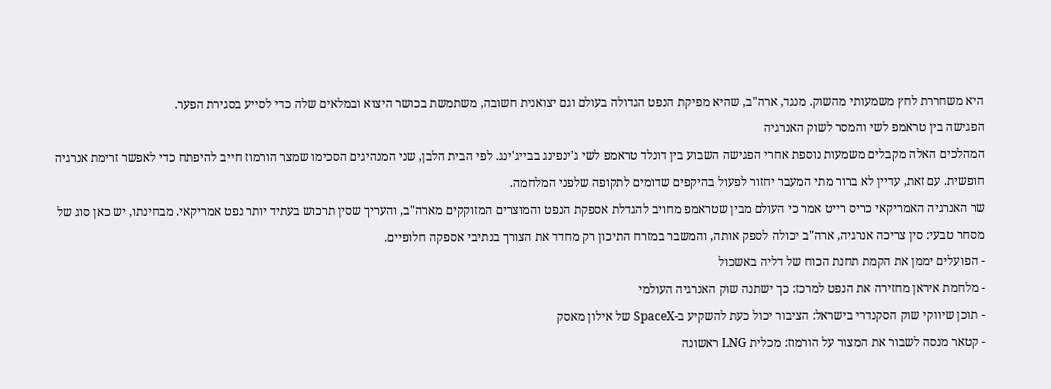היא משחררת לחץ משמעותי מהשוק. מנגד, ארה"ב, שהיא מפיקת הנפט הגדולה בעולם וגם יצואנית חשובה, משתמשת בכושר היצוא ובמלאים שלה כדי לסייע בסגירת הפער.
הפגישה בין טראמפ לשי והמסר לשוק האנרגיה
המהלכים האלה מקבלים משמעות נוספת אחרי הפגישה השבוע בין דונלד טראמפ לשי ג'ינפינג בבייג'ינג. לפי הבית הלבן, שני המנהיגים הסכימו שמצר הורמוז חייב להיפתח כדי לאפשר זרימת אנרגיה חופשית. עם זאת, עדיין לא ברור מתי המעבר יחזור לפעול בהיקפים שדומים לתקופה שלפני המלחמה.
שר האנרגיה האמריקאי כריס רייט אמר כי העולם מבין שטראמפ מחויב להגדלת אספקת הנפט והמוצרים המזוקקים מארה"ב, והעריך שסין תרכוש בעתיד יותר נפט אמריקאי. מבחינתו, יש כאן סוג של מסחר טבעי: סין צריכה אנרגיה, ארה"ב יכולה לספק אותה, והמשבר במזרח התיכון רק מחדד את הצורך בנתיבי אספקה חלופיים.
- הפועלים יממן את הקמת תחנת הכוח של דליה באשכול
- מלחמת איראן מחזירה את הנפט למרכז: כך ישתנה שוק האנרגיה העולמי
- תוכן שיווקי שוק הסקנדרי בישראל: הציבור יכול כעת להשקיע ב-SpaceX של אילון מאסק
- קטאר מנסה לשבור את המצור על הורמוז: מכלית LNG ראשונה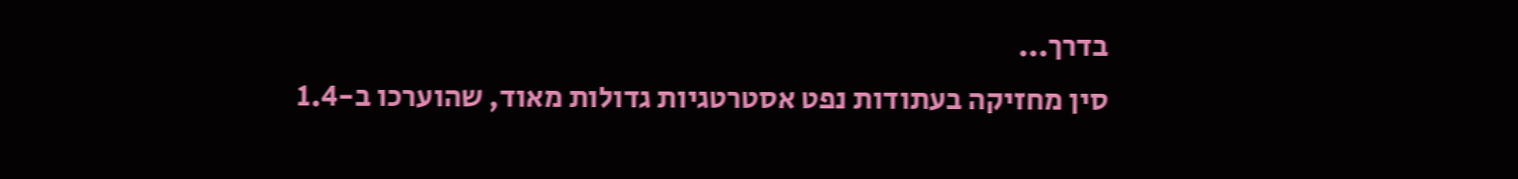בדרך...
סין מחזיקה בעתודות נפט אסטרטגיות גדולות מאוד, שהוערכו ב-1.4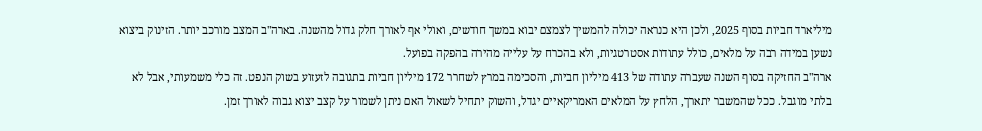מיליארד חביות בסוף 2025, ולכן היא כנראה יכולה להמשיך לצמצם יבוא במשך חודשים, ואולי אף לאורך חלק גדול מהשנה. בארה"ב המצב מורכב יותר. הזינוק ביצוא נשען במידה רבה על מלאים, כולל עתודות אסטרטגיות, ולא בהכרח על עלייה מהירה בהפקה בפועל.
ארה"ב החזיקה בסוף השנה שעברה עתודה של 413 מיליון חביות, והסכימה במרץ לשחרר 172 מיליון חביות בתגובה לזעזוע בשוק הנפט. זה כלי משמעותי, אבל לא בלתי מוגבל. ככל שהמשבר יתארך, הלחץ על המלאים האמריקאיים יגדל, והשוק יתחיל לשאול האם ניתן לשמור על קצב יצוא גבוה לאורך זמן.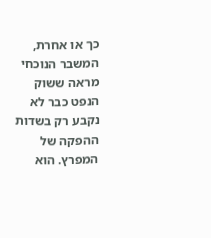כך או אחרת, המשבר הנוכחי מראה ששוק הנפט כבר לא נקבע רק בשדות ההפקה של המפרץ. הוא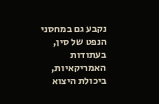נקבע גם במחסני הנפט של סין, בעתודות האמריקאיות, ביכולת היצוא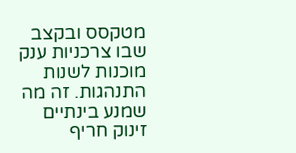מטקסס ובקצב שבו צרכניות ענק מוכנות לשנות התנהגות. זה מה שמנע בינתיים זינוק חריף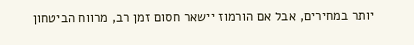יותר במחירים, אבל אם הורמוז יישאר חסום זמן רב, מרווח הביטחון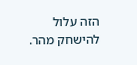הזה עלול להישחק מהר.